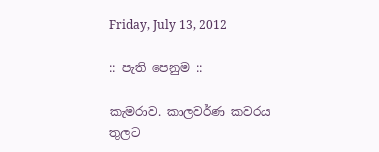Friday, July 13, 2012

:: පැති පෙනුම ::

කැමරාව. කාලවර්ණ කවරය තුලට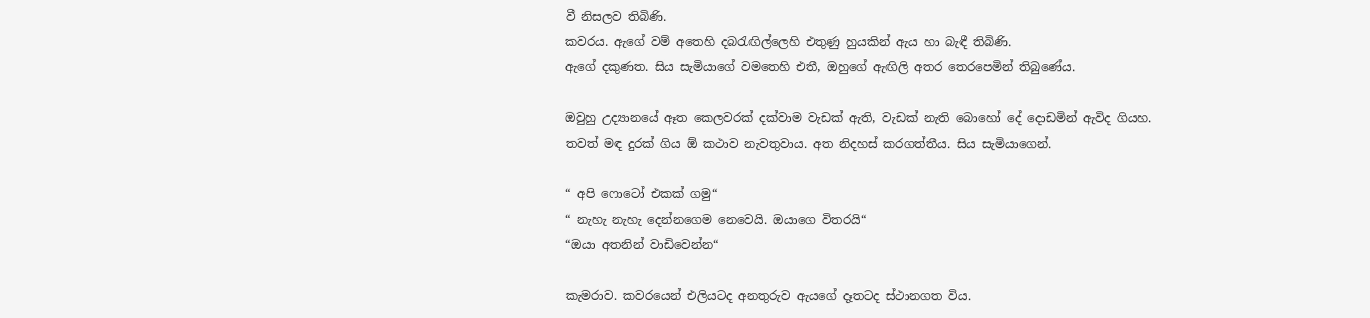වී නිසලව තිබිණි.
කවරය. ඇගේ වම් අතෙහි දබරැඟිල්ලෙහි එතුණු හුයකින් ඇය හා බැඳී තිබිණි.
ඇගේ දකුණත. සිය සැමියාගේ වමතෙහි එතී, ඔහුගේ ඇඟිලි අතර තෙරපෙමින් තිබුණේය.

ඔවුහු උද්‍යානයේ ඈත කෙලවරක් දක්වාම වැඩක් ඇති, වැඩක් නැති බොහෝ දේ දොඩමින් ඇවිද ගියහ. තවත් මඳ දුරක් ගිය ඕ කථාව නැවතුවාය. අත නිදහස් කරගත්තීය. සිය සැමියාගෙන්.

“ අපි ෆොටෝ එකක් ගමු“
“ නැහැ නැහැ දෙන්නගෙම නෙවෙයි. ඔයාගෙ විතරයි“
“ඔයා අතනින් වාඩිවෙන්න“

කැමරාව. කවරයෙන් එලියටද අනතුරුව ඇයගේ දෑතටද ස්ථානගත විය.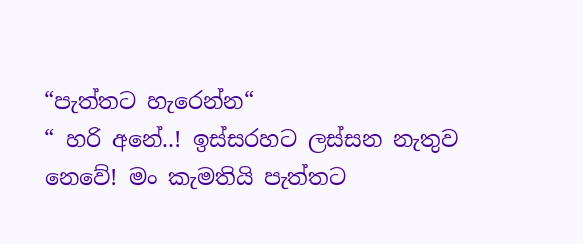“පැත්තට හැරෙන්න“
“ හරි අනේ..! ඉස්සරහට ලස්සන නැතුව නෙවේ! මං කැමතියි පැත්තට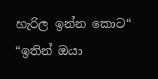හැරිල ඉන්න කොට“
“ඉතින් ඔයා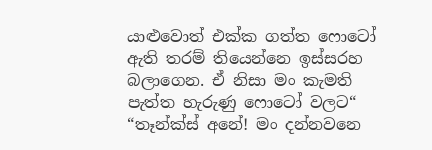යාළුවොත් එක්ක ගත්ත ෆොටෝ ඇති තරම් තියෙන්නෙ ඉස්සරහ බලාගෙන. ඒ නිසා මං කැමති පැත්ත හැරුණු ෆොටෝ වලට“
“තෑන්ක්ස් අනේ! මං දන්නවනෙ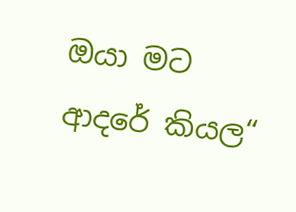ඔයා මට ආදරේ කියල“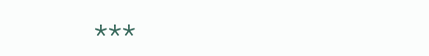***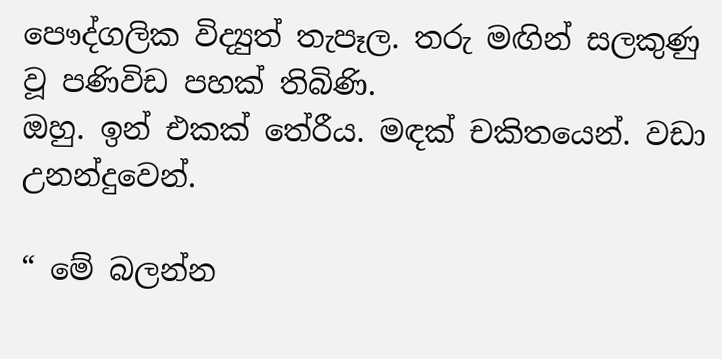පෞද්ගලික විද්‍යුත් තැපෑල. තරු මඟින් සලකුණු වූ පණිවිඩ පහක් තිබිණි.
ඔහු. ඉන් එකක් තේරීය. මඳක් චකිතයෙන්. වඩා උනන්දුවෙන්.

“ මේ බලන්න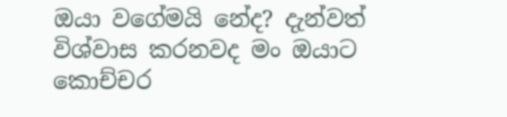ඔයා වගේමයි නේද? දැන්වත් විශ්වාස කරනවද මං ඔයාට කොච්චර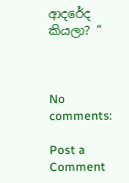ආදරේද කියලා? “



No comments:

Post a Comment